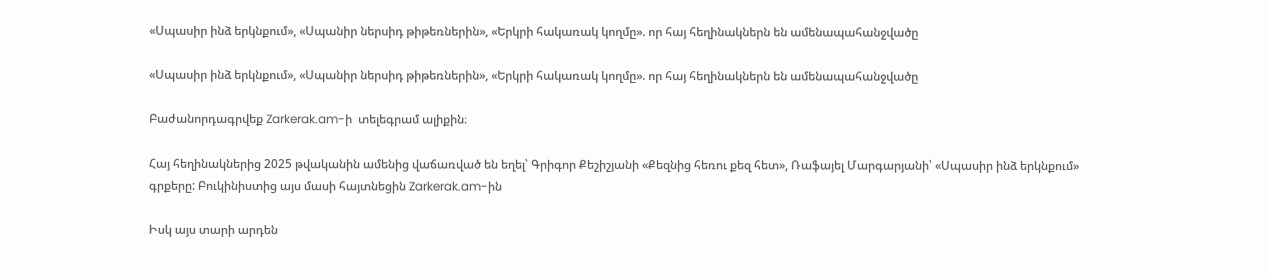«Սպասիր ինձ երկնքում», «Սպանիր ներսիդ թիթեռներին», «Երկրի հակառակ կողմը». որ հայ հեղինակներն են ամենապահանջվածը

«Սպասիր ինձ երկնքում», «Սպանիր ներսիդ թիթեռներին», «Երկրի հակառակ կողմը». որ հայ հեղինակներն են ամենապահանջվածը

Բաժանորդագրվեք Zarkerak.am-ի  տելեգրամ ալիքին։

Հայ հեղինակներից 2025 թվականին ամենից վաճառված են եղել՝ Գրիգոր Քեշիշյանի «Քեզնից հեռու քեզ հետ», Ռաֆայել Մարգարյանի՝ «Սպասիր ինձ երկնքում» գրքերը: Բուկինիստից այս մասի հայտնեցին Zarkerak.am-ին

Իսկ այս տարի արդեն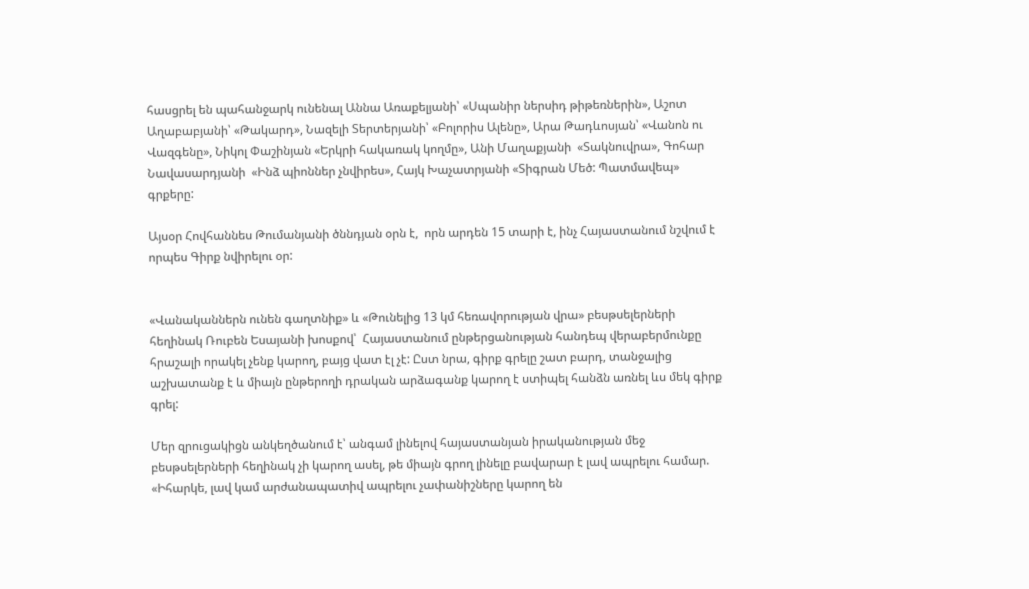հասցրել են պահանջարկ ունենալ Աննա Առաքելյանի՝ «Սպանիր ներսիդ թիթեռներին», Աշոտ Աղաբաբյանի՝ «Թակարդ», Նազելի Տերտերյանի՝ «Բոլորիս Ալենը», Արա Թադևոսյան՝ «Վանոն ու Վազգենը», Նիկոլ Փաշինյան «Երկրի հակառակ կողմը», Անի Մաղաքյանի  «Տակնուվրա», Գոհար Նավասարդյանի  «Ինձ պիոններ չնվիրես», Հայկ Խաչատրյանի «Տիգրան Մեծ: Պատմավեպ» գրքերը:

Այսօր Հովհաննես Թումանյանի ծննդյան օրն է,  որն արդեն 15 տարի է, ինչ Հայաստանում նշվում է որպես Գիրք նվիրելու օր:


«Վանականներն ունեն գաղտնիք» և «Թունելից 13 կմ հեռավորության վրա» բեսթսելերների  հեղինակ Ռուբեն Եսայանի խոսքով՝  Հայաստանում ընթերցանության հանդեպ վերաբերմունքը հրաշալի որակել չենք կարող, բայց վատ էլ չէ: Ըստ նրա, գիրք գրելը շատ բարդ, տանջալից աշխատանք է և միայն ընթերողի դրական արձագանք կարող է ստիպել հանձն առնել ևս մեկ գիրք գրել:

Մեր զրուցակիցն անկեղծանում է՝ անգամ լինելով հայաստանյան իրականության մեջ բեսթսելերների հեղինակ չի կարող ասել, թե միայն գրող լինելը բավարար է լավ ապրելու համար. «Իհարկե, լավ կամ արժանապատիվ ապրելու չափանիշները կարող են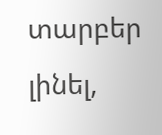տարբեր լինել,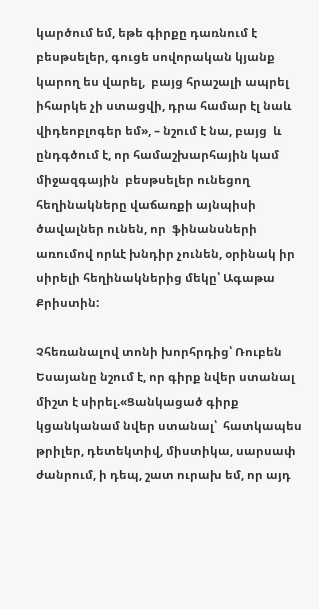կարծում եմ, եթե գիրքը դառնում է բեսթսելեր, գուցե սովորական կյանք կարող ես վարել,  բայց հրաշալի ապրել իհարկե չի ստացվի, դրա համար էլ նաև վիդեոբլոգեր եմ», – նշում է նա, բայց  և ընդգծում է, որ համաշխարհային կամ միջազգային  բեսթսելեր ունեցող հեղինակները վաճառքի այնպիսի ծավալներ ունեն, որ  ֆինանսների  առումով որևէ խնդիր չունեն, օրինակ իր սիրելի հեղինակներից մեկը՝ Ագաթա Քրիստին:

Չհեռանալով տոնի խորհրդից՝ Ռուբեն Եսայանը նշում է, որ գիրք նվեր ստանալ միշտ է սիրել.«Ցանկացած գիրք կցանկանամ նվեր ստանալ՝  հատկապես թրիլեր, դետեկտիվ, միստիկա, սարսափ ժանրում, ի դեպ, շատ ուրախ եմ, որ այդ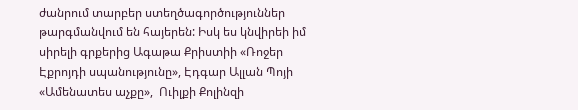ժանրում տարբեր ստեղծագործություններ թարգմանվում են հայերեն: Իսկ ես կնվիրեի իմ սիրելի գրքերից Ագաթա Քրիստիի «Ռոջեր Էքրոյդի սպանությունը», Էդգար Ալլան Պոյի  «Ամենատես աչքը»,  Ուիլքի Քոլինզի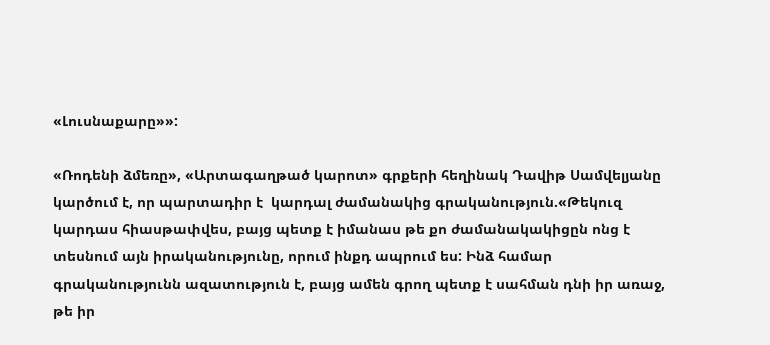«Լուսնաքարը»»:

«Ռոդենի ձմեռը», «Արտագաղթած կարոտ» գրքերի հեղինակ Դավիթ Սամվելյանը կարծում է, որ պարտադիր է  կարդալ ժամանակից գրականություն.«Թեկուզ կարդաս հիասթափվես, բայց պետք է իմանաս թե քո ժամանակակիցըն ոնց է տեսնում այն իրականությունը, որում ինքդ ապրում ես: Ինձ համար գրականությունն ազատություն է, բայց ամեն գրող պետք է սահման դնի իր առաջ,  թե իր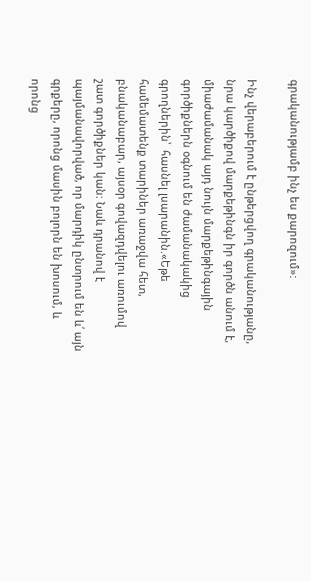գրականությամբ ինչ ես քարոզում»:

Ինչ վերաբերում է ընթերցվող գրականությանը, նրա կարծիքով մարքեթինգն իր գործն անում է, միաժամանակ այդ նույն մարքեթինգային գործիքներն օգնում են ժամանակակից գրողներին՝  հասնել լսարանին.«Եթե համեմատենք տարիներ առաջվա հետ, բնականաբար, այսօր գովազդվելու առումով շատ գործիքներ կան: Նաև դրանով է պայմանավորված, որ մարդիկ ընտրում են և՛ այն գրքերը, որոնց մասին բոլորն են խոսում, և  որոնց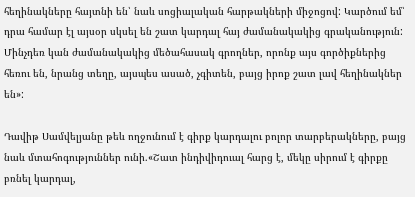հեղինակները հայտնի են՝ նաև սոցիալական հարթակների միջոցով: Կարծում եմ՝ դրա համար էլ այսօր սկսել են շատ կարդալ հայ ժամանակակից գրականություն:  Մինչդեռ կան ժամանակակից մեծահասակ գրողներ, որոնք այս գործիքներից հեռու են, նրանց տեղը, այսպես ասած, չգիտեն, բայց իրոք շատ լավ հեղինակներ են»:

Դավիթ Սամվելյանը թեև ողջունում է գիրք կարդալու բոլոր տարբերակները, բայց նաև մտահոգություններ ունի.«Շատ ինդիվիդուալ հարց է, մեկը սիրում է գիրքը  բռնել կարդալ,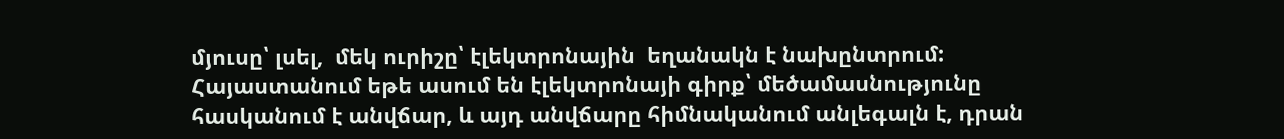մյուսը՝ լսել,  մեկ ուրիշը՝ էլեկտրոնային  եղանակն է նախընտրում: Հայաստանում եթե ասում են էլեկտրոնայի գիրք՝ մեծամասնությունը հասկանում է անվճար, և այդ անվճարը հիմնականում անլեգալն է, դրան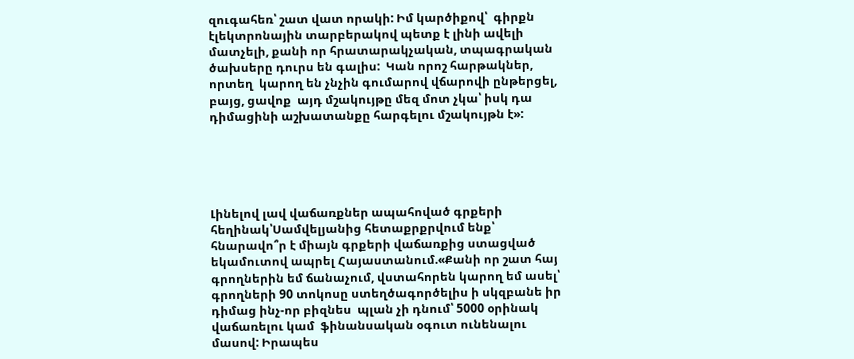զուգահեռ՝ շատ վատ որակի: Իմ կարծիքով՝  գիրքն էլեկտրոնային տարբերակով պետք է լինի ավելի մատչելի, քանի որ հրատարակչական, տպագրական ծախսերը դուրս են գալիս:  Կան որոշ հարթակներ, որտեղ  կարող են չնչին գումարով վճարովի ընթերցել, բայց, ցավոք  այդ մշակույթը մեզ մոտ չկա՝ իսկ դա դիմացինի աշխատանքը հարգելու մշակույթն է»:





Լինելով լավ վաճառքներ ապահոված գրքերի հեղինակ՝Սամվելյանից հետաքրքրվում ենք՝ հնարավո՞ր է միայն գրքերի վաճառքից ստացված եկամուտով ապրել Հայաստանում.«Քանի որ շատ հայ գրողներին եմ ճանաչում, վստահորեն կարող եմ ասել՝ գրողների 90 տոկոսը ստեղծագործելիս ի սկզբանե իր  դիմաց ինչ-որ բիզնես  պլան չի դնում՝ 5000 օրինակ վաճառելու կամ  ֆինանսական օգուտ ունենալու մասով: Իրապես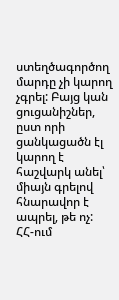ստեղծագործող մարդը չի կարող չգրել: Բայց կան ցուցանիշներ, ըստ որի  ցանկացածն էլ կարող է հաշվարկ անել՝ միայն գրելով հնարավոր է ապրել, թե ոչ: ՀՀ-ում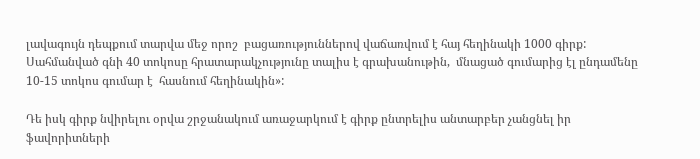լավագույն դեպքում տարվա մեջ որոշ  բացառություններով վաճառվում է հայ հեղինակի 1000 գիրք: Սահմանված գնի 40 տոկոսը հրատարակչությունը տալիս է գրախանութին,  մնացած գումարից էլ ընդամենը 10-15 տոկոս գումար է  հասնում հեղինակին»:

Դե իսկ գիրք նվիրելու օրվա շրջանակում առաջարկում է գիրք ընտրելիս անտարբեր չանցնել իր ֆավորիտների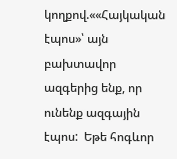կողքով.««Հայկական էպոս»՝ այն բախտավոր ազգերից ենք, որ ունենք ազգային էպոս:  Եթե հոգևոր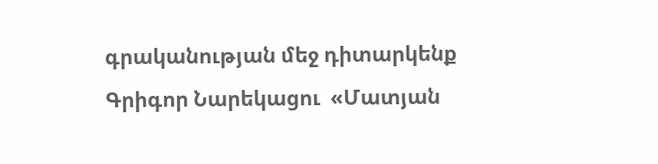գրականության մեջ դիտարկենք Գրիգոր Նարեկացու  «Մատյան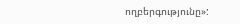ողբերգությունը»: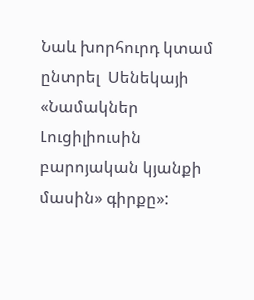Նաև խորհուրդ կտամ ընտրել  Սենեկայի «Նամակներ Լուցիլիուսին բարոյական կյանքի մասին» գիրքը»: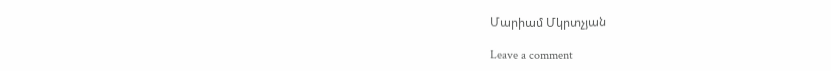Մարիամ Մկրտչյան

Leave a comment